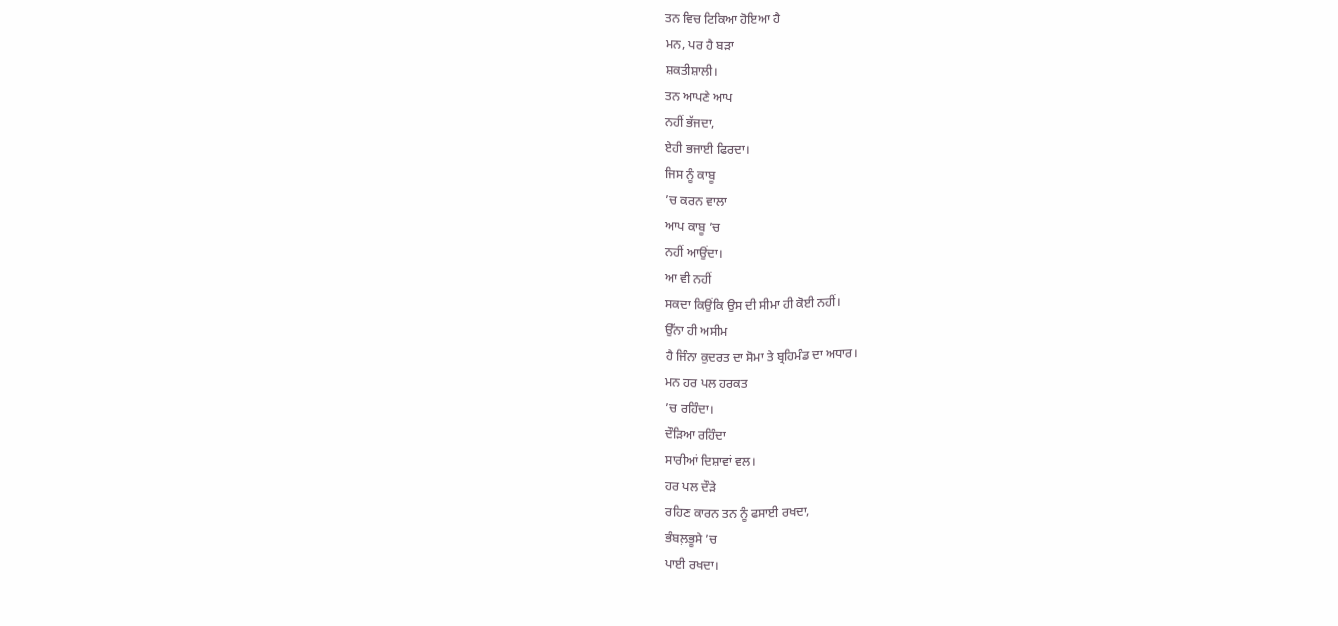ਤਨ ਵਿਚ ਟਿਕਿਆ ਹੋਇਆ ਹੈ
ਮਨ, ਪਰ ਹੈ ਬੜਾ
ਸ਼ਕਤੀਸ਼ਾਲੀ।
ਤਨ ਆਪਣੇ ਆਪ
ਨਹੀਂ ਭੱਜਦਾ,
ਏਹੀ ਭਜਾਈ ਫਿਰਦਾ।
ਜਿਸ ਨੂੰ ਕਾਬੂ
’ਚ ਕਰਨ ਵਾਲਾ
ਆਪ ਕਾਬੂ ’ਚ
ਨਹੀਂ ਆਉਂਦਾ।
ਆ ਵੀ ਨਹੀਂ
ਸਕਦਾ ਕਿਉਂਕਿ ਉਸ ਦੀ ਸੀਮਾ ਹੀ ਕੋਈ ਨਹੀਂ।
ਉੱਨਾ ਹੀ ਅਸੀਮ
ਹੈ ਜਿੰਨਾ ਕੁਦਰਤ ਦਾ ਸੋਮਾ ਤੇ ਬ੍ਰਹਿਮੰਡ ਦਾ ਅਧਾਰ।
ਮਨ ਹਰ ਪਲ ਹਰਕਤ
’ਚ ਰਹਿੰਦਾ।
ਦੌੜਿਆ ਰਹਿੰਦਾ
ਸਾਰੀਆਂ ਦਿਸ਼ਾਵਾਂ ਵਲ।
ਹਰ ਪਲ ਦੌੜੇ
ਰਹਿਣ ਕਾਰਨ ਤਨ ਨੂੰ ਫਸਾਈ ਰਖਦਾ,
ਭੰਬਲ਼ਭੂਸੇ ’ਚ
ਪਾਈ ਰਖਦਾ।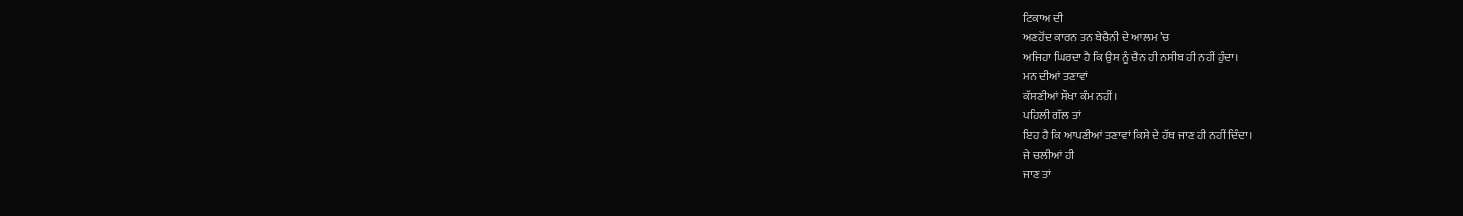ਟਿਕਾਅ ਦੀ
ਅਣਹੋਂਦ ਕਾਰਨ ਤਨ ਬੇਚੈਨੀ ਦੇ ਆਲਮ ’ਚ
ਅਜਿਹਾ ਘਿਰਦਾ ਹੈ ਕਿ ਉਸ ਨੂੰ ਚੈਨ ਹੀ ਨਸੀਬ ਹੀ ਨਹੀਂ ਹੁੰਦਾ।
ਮਨ ਦੀਆਂ ਤਣਾਵਾਂ
ਕੱਸਣੀਆਂ ਸੌਖਾ ਕੰਮ ਨਹੀਂ।
ਪਹਿਲੀ ਗੱਲ ਤਾਂ
ਇਹ ਹੈ ਕਿ ਆਪਣੀਆਂ ਤਣਾਵਾਂ ਕਿਸੇ ਦੇ ਹੱਥ ਜਾਣ ਹੀ ਨਹੀਂ ਦਿੰਦਾ।
ਜੇ ਚਲੀਆਂ ਹੀ
ਜਾਣ ਤਾਂ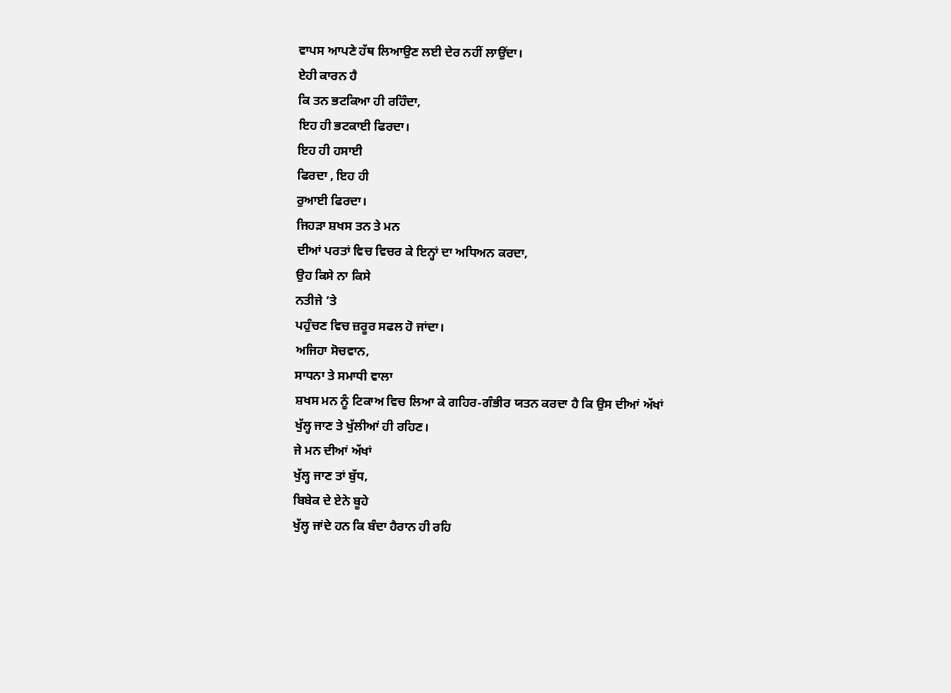ਵਾਪਸ ਆਪਣੇ ਹੱਥ ਲਿਆਉਣ ਲਈ ਦੇਰ ਨਹੀਂ ਲਾਉਂਦਾ।
ਏਹੀ ਕਾਰਨ ਹੈ
ਕਿ ਤਨ ਭਟਕਿਆ ਹੀ ਰਹਿੰਦਾ,
ਇਹ ਹੀ ਭਟਕਾਈ ਫਿਰਦਾ।
ਇਹ ਹੀ ਹਸਾਈ
ਫਿਰਦਾ , ਇਹ ਹੀ
ਰੁਆਈ ਫਿਰਦਾ।
ਜਿਹੜਾ ਸ਼ਖਸ ਤਨ ਤੇ ਮਨ
ਦੀਆਂ ਪਰਤਾਂ ਵਿਚ ਵਿਚਰ ਕੇ ਇਨ੍ਹਾਂ ਦਾ ਅਧਿਅਨ ਕਰਦਾ,
ਉਹ ਕਿਸੇ ਨਾ ਕਿਸੇ
ਨਤੀਜੇ ’ਤੇ
ਪਹੁੰਚਣ ਵਿਚ ਜ਼ਰੂਰ ਸਫਲ ਹੋ ਜਾਂਦਾ।
ਅਜਿਹਾ ਸੋਚਵਾਨ,
ਸਾਧਨਾ ਤੇ ਸਮਾਧੀ ਵਾਲਾ
ਸ਼ਖਸ ਮਨ ਨੂੰ ਟਿਕਾਅ ਵਿਚ ਲਿਆ ਕੇ ਗਹਿਰ-ਗੰਭੀਰ ਯਤਨ ਕਰਦਾ ਹੈ ਕਿ ਉਸ ਦੀਆਂ ਅੱਖਾਂ
ਖੁੱਲ੍ਹ ਜਾਣ ਤੇ ਖੁੱਲੀਆਂ ਹੀ ਰਹਿਣ।
ਜੇ ਮਨ ਦੀਆਂ ਅੱਖਾਂ
ਖੁੱਲ੍ਹ ਜਾਣ ਤਾਂ ਬੁੱਧ,
ਬਿਬੇਕ ਦੇ ਏਨੇ ਬੂਹੇ
ਖੁੱਲ੍ਹ ਜਾਂਦੇ ਹਨ ਕਿ ਬੰਦਾ ਹੈਰਾਨ ਹੀ ਰਹਿ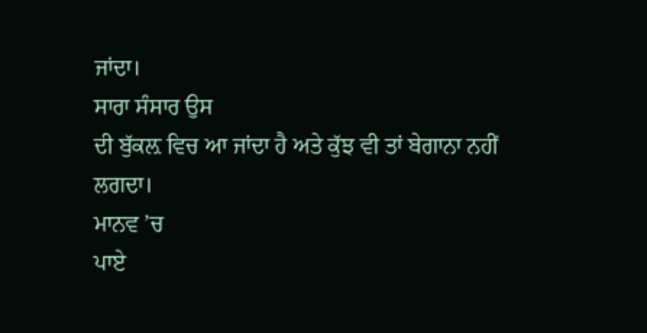ਜਾਂਦਾ।
ਸਾਰਾ ਸੰਸਾਰ ਉਸ
ਦੀ ਬੁੱਕਲ਼ ਵਿਚ ਆ ਜਾਂਦਾ ਹੈ ਅਤੇ ਕੁੱਝ ਵੀ ਤਾਂ ਬੇਗਾਨਾ ਨਹੀਂ ਲਗਦਾ।
ਮਾਨਵ ’ਚ
ਪਾਏ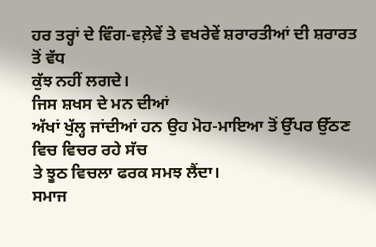ਹਰ ਤਰ੍ਹਾਂ ਦੇ ਵਿੰਗ-ਵਲ਼ੇਵੇਂ ਤੇ ਵਖਰੇਵੇਂ ਸ਼ਰਾਰਤੀਆਂ ਦੀ ਸ਼ਰਾਰਤ ਤੋਂ ਵੱਧ
ਕੁੱਝ ਨਹੀਂ ਲਗਦੇ।
ਜਿਸ ਸ਼ਖਸ ਦੇ ਮਨ ਦੀਆਂ
ਅੱਖਾਂ ਖੁੱਲ੍ਹ ਜਾਂਦੀਆਂ ਹਨ ਉਹ ਮੋਹ-ਮਾਇਆ ਤੋਂ ਉੱਪਰ ਉੱਠਣ ਵਿਚ ਵਿਚਰ ਰਹੇ ਸੱਚ
ਤੇ ਝੂਠ ਵਿਚਲਾ ਫਰਕ ਸਮਝ ਲੈਂਦਾ।
ਸਮਾਜ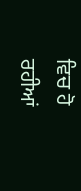ਵਿਚ ਹੋ
ਰਹੀਆਂ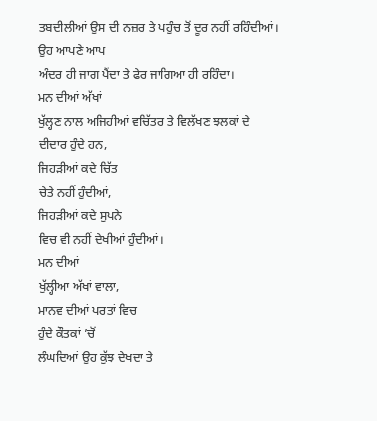ਤਬਦੀਲੀਆਂ ਉਸ ਦੀ ਨਜ਼ਰ ਤੇ ਪਹੁੰਚ ਤੋਂ ਦੂਰ ਨਹੀਂ ਰਹਿੰਦੀਆਂ।
ਉਹ ਆਪਣੇ ਆਪ
ਅੰਦਰ ਹੀ ਜਾਗ ਪੈਂਦਾ ਤੇ ਫੇਰ ਜਾਗਿਆ ਹੀ ਰਹਿੰਦਾ।
ਮਨ ਦੀਆਂ ਅੱਖਾਂ
ਖੁੱਲ੍ਹਣ ਨਾਲ ਅਜਿਹੀਆਂ ਵਚਿੱਤਰ ਤੇ ਵਿਲੱਖਣ ਝਲਕਾਂ ਦੇ ਦੀਦਾਰ ਹੁੰਦੇ ਹਨ,
ਜਿਹੜੀਆਂ ਕਦੇ ਚਿੱਤ
ਚੇਤੇ ਨਹੀਂ ਹੁੰਦੀਆਂ,
ਜਿਹੜੀਆਂ ਕਦੇ ਸੁਪਨੇ
ਵਿਚ ਵੀ ਨਹੀਂ ਦੇਖੀਆਂ ਹੁੰਦੀਆਂ।
ਮਨ ਦੀਆਂ
ਖੁੱਲ੍ਹੀਆ ਅੱਖਾਂ ਵਾਲਾ,
ਮਾਨਵ ਦੀਆਂ ਪਰਤਾਂ ਵਿਚ
ਹੁੰਦੇ ਕੌਤਕਾਂ ’ਚੋਂ
ਲੰਘਦਿਆਂ ਉਹ ਕੁੱਝ ਦੇਖਦਾ ਤੇ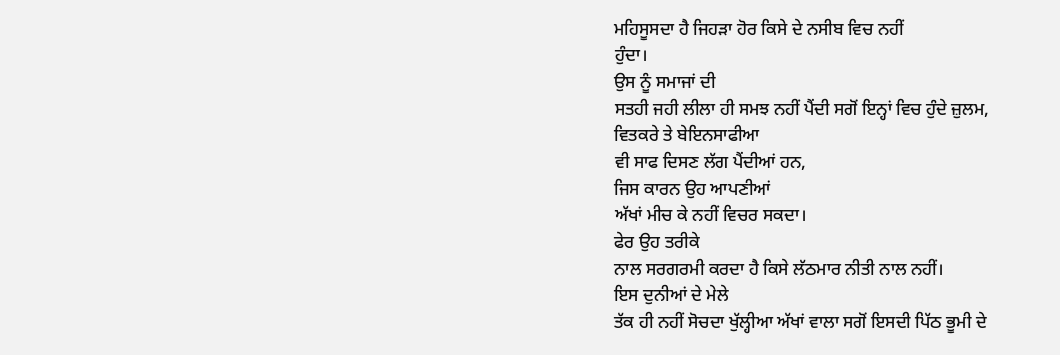ਮਹਿਸੂਸਦਾ ਹੈ ਜਿਹੜਾ ਹੋਰ ਕਿਸੇ ਦੇ ਨਸੀਬ ਵਿਚ ਨਹੀਂ
ਹੁੰਦਾ।
ਉਸ ਨੂੰ ਸਮਾਜਾਂ ਦੀ
ਸਤਹੀ ਜਹੀ ਲੀਲਾ ਹੀ ਸਮਝ ਨਹੀਂ ਪੈਂਦੀ ਸਗੋਂ ਇਨ੍ਹਾਂ ਵਿਚ ਹੁੰਦੇ ਜ਼ੁਲਮ,
ਵਿਤਕਰੇ ਤੇ ਬੇਇਨਸਾਫੀਆ
ਵੀ ਸਾਫ ਦਿਸਣ ਲੱਗ ਪੈਂਦੀਆਂ ਹਨ,
ਜਿਸ ਕਾਰਨ ਉਹ ਆਪਣੀਆਂ
ਅੱਖਾਂ ਮੀਚ ਕੇ ਨਹੀਂ ਵਿਚਰ ਸਕਦਾ।
ਫੇਰ ਉਹ ਤਰੀਕੇ
ਨਾਲ ਸਰਗਰਮੀ ਕਰਦਾ ਹੈ ਕਿਸੇ ਲੱਠਮਾਰ ਨੀਤੀ ਨਾਲ ਨਹੀਂ।
ਇਸ ਦੁਨੀਆਂ ਦੇ ਮੇਲੇ
ਤੱਕ ਹੀ ਨਹੀਂ ਸੋਚਦਾ ਖੁੱਲ੍ਹੀਆ ਅੱਖਾਂ ਵਾਲਾ ਸਗੋਂ ਇਸਦੀ ਪਿੱਠ ਭੂਮੀ ਦੇ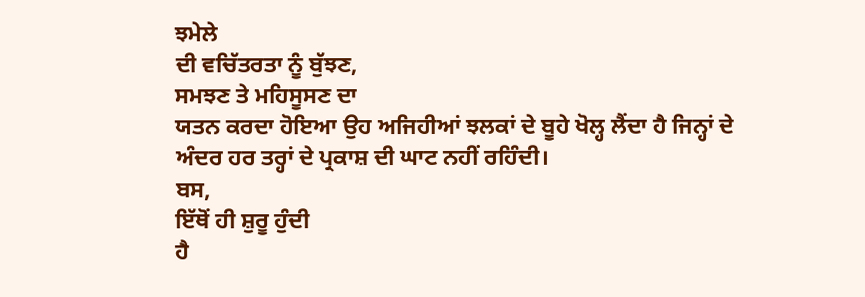ਝਮੇਲੇ
ਦੀ ਵਚਿੱਤਰਤਾ ਨੂੰ ਬੁੱਝਣ,
ਸਮਝਣ ਤੇ ਮਹਿਸੂਸਣ ਦਾ
ਯਤਨ ਕਰਦਾ ਹੋਇਆ ਉਹ ਅਜਿਹੀਆਂ ਝਲਕਾਂ ਦੇ ਬੂਹੇ ਖੋਲ੍ਹ ਲੈਂਦਾ ਹੈ ਜਿਨ੍ਹਾਂ ਦੇ
ਅੰਦਰ ਹਰ ਤਰ੍ਹਾਂ ਦੇ ਪ੍ਰਕਾਸ਼ ਦੀ ਘਾਟ ਨਹੀਂ ਰਹਿੰਦੀ।
ਬਸ,
ਇੱਥੋਂ ਹੀ ਸ਼ੁਰੂ ਹੁੰਦੀ
ਹੈ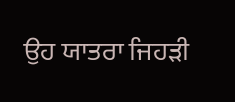ਉਹ ਯਾਤਰਾ ਜਿਹੜੀ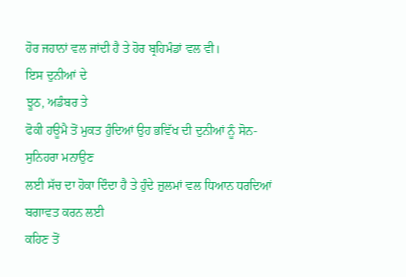ਹੋਰ ਜਹਾਨਾਂ ਵਲ ਜਾਂਦੀ ਹੈ ਤੇ ਹੋਰ ਬ੍ਰਹਿਮੰਡਾਂ ਵਲ ਵੀ।
ਇਸ ਦੁਨੀਆਂ ਦੇ
ਝੂਠ, ਅਡੰਬਰ ਤੇ
ਫੋਕੀ ਹਊਮੈ ਤੋਂ ਮੁਕਤ ਹੁੰਦਿਆਂ ਉਹ ਭਵਿੱਖ ਦੀ ਦੁਨੀਆਂ ਨੂੰ ਸੋਨ-ਸੁਨਿਹਰਾ ਮਨਾਉਣ
ਲਈ ਸੱਚ ਦਾ ਹੋਕਾ ਦਿੰਦਾ ਹੈ ਤੇ ਹੁੰਦੇ ਜ਼ੁਲਮਾਂ ਵਲ ਧਿਆਨ ਧਰਦਿਆਂ ਬਗਾਵਤ ਕਰਨ ਲਈ
ਕਹਿਣ ਤੋਂ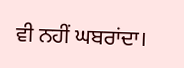ਵੀ ਨਹੀਂ ਘਬਰਾਂਦਾ।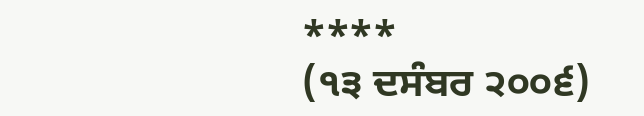****
(੧੩ ਦਸੰਬਰ ੨੦੦੬)